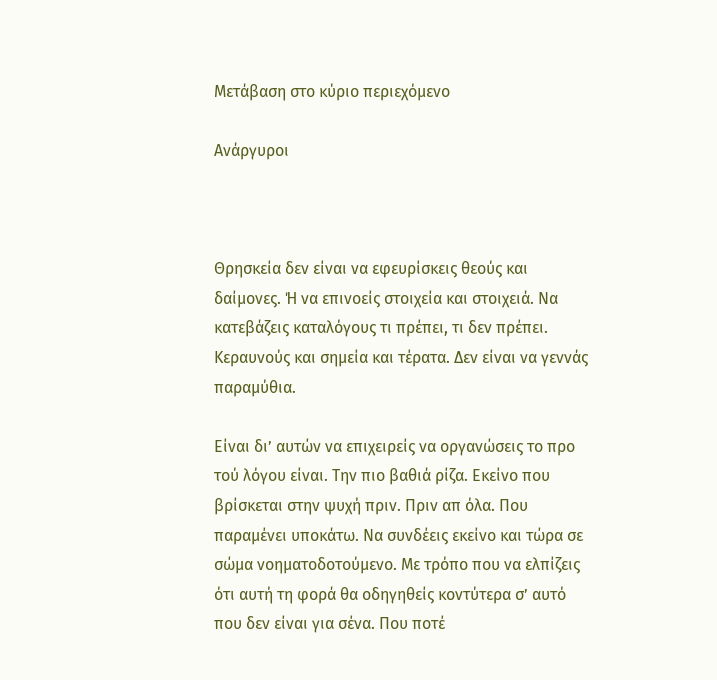Μετάβαση στο κύριο περιεχόμενο

Ανάργυροι



Θρησκεία δεν είναι να εφευρίσκεις θεούς και δαίμονες. Ή να επινοείς στοιχεία και στοιχειά. Να κατεβάζεις καταλόγους τι πρέπει, τι δεν πρέπει. Κεραυνούς και σημεία και τέρατα. Δεν είναι να γεννάς παραμύθια.

Είναι δι’ αυτών να επιχειρείς να οργανώσεις το προ τού λόγου είναι. Την πιο βαθιά ρίζα. Εκείνο που βρίσκεται στην ψυχή πριν. Πριν απ όλα. Που παραμένει υποκάτω. Να συνδέεις εκείνο και τώρα σε σώμα νοηματοδοτούμενο. Με τρόπο που να ελπίζεις ότι αυτή τη φορά θα οδηγηθείς κοντύτερα σ’ αυτό που δεν είναι για σένα. Που ποτέ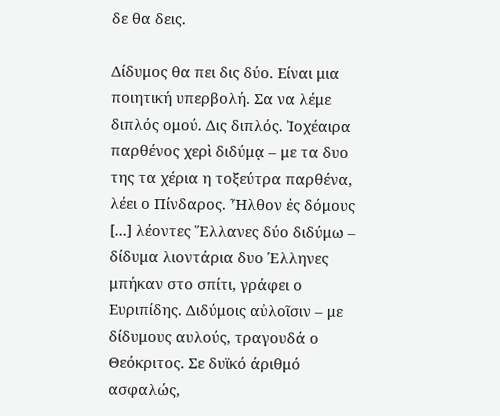δε θα δεις.

Δίδυμος θα πει δις δύο. Είναι μια ποιητική υπερβολή. Σα να λέμε διπλός ομού. Δις διπλός. Ἰοχέαιρα παρθένος χερὶ διδύμᾳ – με τα δυο της τα χέρια η τοξεύτρα παρθένα, λέει ο Πίνδαρος. Ἦλθον ἐς δόμους [...] λέοντες Ἕλλανες δύο διδύμω – δίδυμα λιοντάρια δυο Έλληνες μπήκαν στο σπίτι, γράφει ο Ευριπίδης. Διδύμοις αὐλοῖσιν – με δίδυμους αυλούς, τραγουδά ο Θεόκριτος. Σε δυϊκό άριθμό ασφαλώς,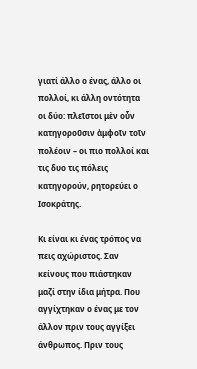γιατί άλλο ο ένας, άλλο οι πολλοί, κι άλλη οντότητα οι δύο: πλεῖστοι μὲν οὖν κατηγοροῦσιν ἀμφοῖν τοῖν πολέοιν – οι πιο πολλοί και τις δυο τις πόλεις κατηγορούν, ρητορεύει ο Ισοκράτης.

Κι είναι κι ένας τρόπος να πεις αχώριστος. Σαν κείνους που πιάστηκαν μαζί στην ίδια μήτρα. Που αγγίχτηκαν ο ένας με τον άλλον πριν τους αγγίξει άνθρωπος. Πριν τους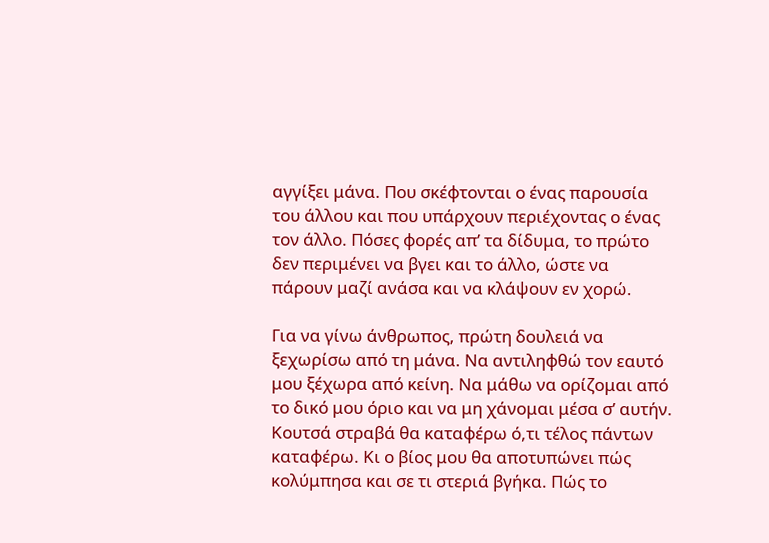αγγίξει μάνα. Που σκέφτονται ο ένας παρουσία του άλλου και που υπάρχουν περιέχοντας ο ένας τον άλλο. Πόσες φορές απ’ τα δίδυμα, το πρώτο δεν περιμένει να βγει και το άλλο, ώστε να πάρουν μαζί ανάσα και να κλάψουν εν χορώ.

Για να γίνω άνθρωπος, πρώτη δουλειά να ξεχωρίσω από τη μάνα. Να αντιληφθώ τον εαυτό μου ξέχωρα από κείνη. Να μάθω να ορίζομαι από το δικό μου όριο και να μη χάνομαι μέσα σ’ αυτήν. Κουτσά στραβά θα καταφέρω ό,τι τέλος πάντων καταφέρω. Κι ο βίος μου θα αποτυπώνει πώς κολύμπησα και σε τι στεριά βγήκα. Πώς το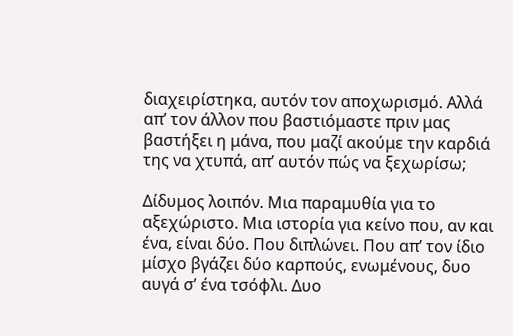διαχειρίστηκα, αυτόν τον αποχωρισμό. Αλλά απ’ τον άλλον που βαστιόμαστε πριν μας βαστήξει η μάνα, που μαζί ακούμε την καρδιά της να χτυπά, απ’ αυτόν πώς να ξεχωρίσω;

Δίδυμος λοιπόν. Μια παραμυθία για το αξεχώριστο. Μια ιστορία για κείνο που, αν και ένα, είναι δύο. Που διπλώνει. Που απ’ τον ίδιο μίσχο βγάζει δύο καρπούς, ενωμένους, δυο αυγά σ’ ένα τσόφλι. Δυο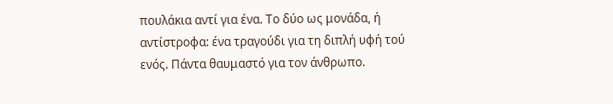πουλάκια αντί για ένα. Το δύο ως μονάδα, ή αντίστροφα: ένα τραγούδι για τη διπλή υφή τού ενός. Πάντα θαυμαστό για τον άνθρωπο.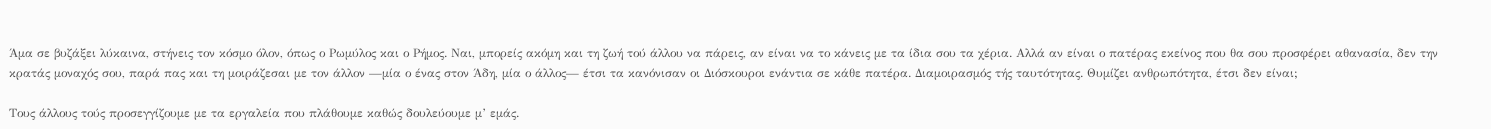Άμα σε βυζάξει λύκαινα, στήνεις τον κόσμο όλον, όπως ο Ρωμύλος και ο Ρήμος. Ναι, μπορείς ακόμη και τη ζωή τού άλλου να πάρεις, αν είναι να το κάνεις με τα ίδια σου τα χέρια. Αλλά αν είναι ο πατέρας εκείνος που θα σου προσφέρει αθανασία, δεν την κρατάς μοναχός σου, παρά πας και τη μοιράζεσαι με τον άλλον —μία ο ένας στον Άδη, μία ο άλλος— έτσι τα κανόνισαν οι Διόσκουροι ενάντια σε κάθε πατέρα. Διαμοιρασμός τής ταυτότητας. Θυμίζει ανθρωπότητα, έτσι δεν είναι;

Τους άλλους τούς προσεγγίζουμε με τα εργαλεία που πλάθουμε καθώς δουλεύουμε μ’ εμάς.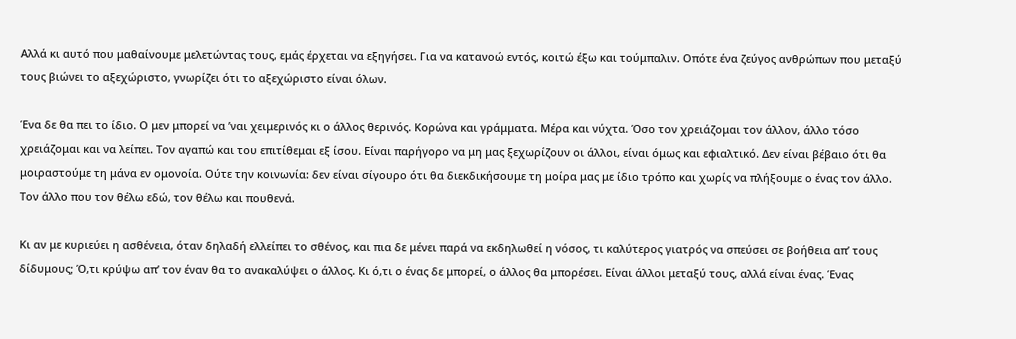Αλλά κι αυτό που μαθαίνουμε μελετώντας τους, εμάς έρχεται να εξηγήσει. Για να κατανοώ εντός, κοιτώ έξω και τούμπαλιν. Οπότε ένα ζεύγος ανθρώπων που μεταξύ τους βιώνει το αξεχώριστο, γνωρίζει ότι το αξεχώριστο είναι όλων.

Ένα δε θα πει το ίδιο. Ο μεν μπορεί να ’ναι χειμερινός κι ο άλλος θερινός. Κορώνα και γράμματα. Μέρα και νύχτα. Όσο τον χρειάζομαι τον άλλον, άλλο τόσο χρειάζομαι και να λείπει. Τον αγαπώ και του επιτίθεμαι εξ ίσου. Είναι παρήγορο να μη μας ξεχωρίζουν οι άλλοι, είναι όμως και εφιαλτικό. Δεν είναι βέβαιο ότι θα μοιραστούμε τη μάνα εν ομονοία. Ούτε την κοινωνία: δεν είναι σίγουρο ότι θα διεκδικήσουμε τη μοίρα μας με ίδιο τρόπο και χωρίς να πλήξουμε ο ένας τον άλλο. Τον άλλο που τον θέλω εδώ, τον θέλω και πουθενά.

Κι αν με κυριεύει η ασθένεια, όταν δηλαδή ελλείπει το σθένος, και πια δε μένει παρά να εκδηλωθεί η νόσος, τι καλύτερος γιατρός να σπεύσει σε βοήθεια απ’ τους δίδυμους; Ό,τι κρύψω απ’ τον έναν θα το ανακαλύψει ο άλλος. Κι ό,τι ο ένας δε μπορεί, ο άλλος θα μπορέσει. Είναι άλλοι μεταξύ τους, αλλά είναι ένας. Ένας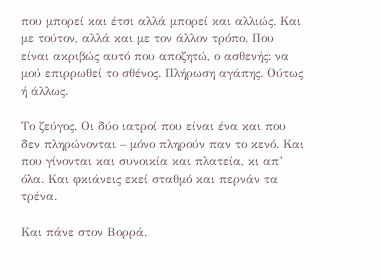που μπορεί και έτσι αλλά μπορεί και αλλιώς. Και με τούτον, αλλά και με τον άλλον τρόπο. Που είναι ακριβώς αυτό που αποζητώ, ο ασθενής: να μού επιρρωθεί το σθένος. Πλήρωση αγάπης. Ούτως ή άλλως.

Το ζεύγος. Οι δύο ιατροί που είναι ένα και που δεν πληρώνονται – μόνο πληρούν παν το κενό. Και που γίνονται και συνοικία και πλατεία, κι απ’ όλα. Και φκιάνεις εκεί σταθμό και περνάν τα τρένα.

Και πάνε στον Βορρά.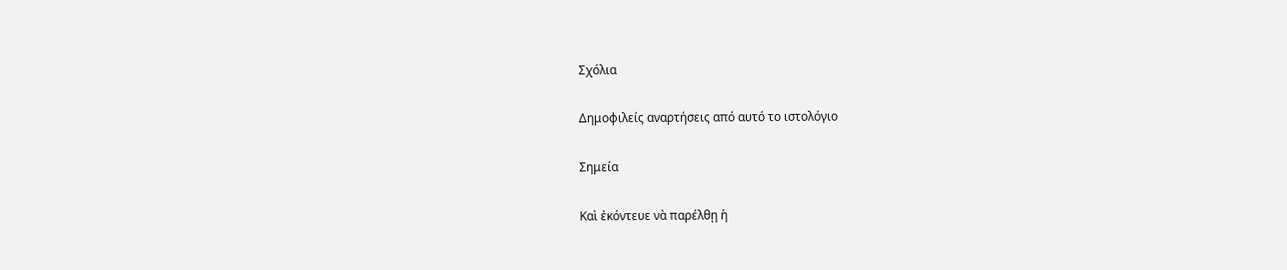Σχόλια

Δημοφιλείς αναρτήσεις από αυτό το ιστολόγιο

Σημεία

Καὶ ἐκόντευε νὰ παρέλθῃ ἡ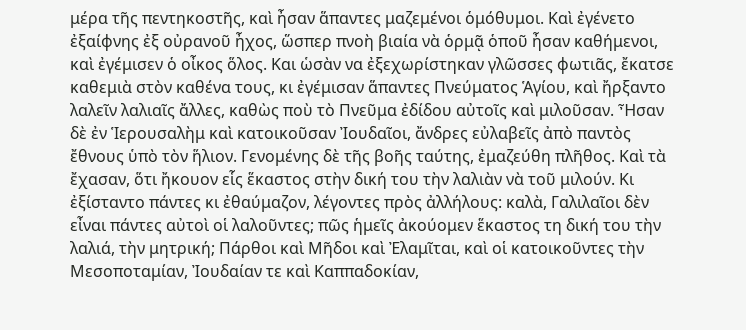μέρα τῆς πεντηκοστῆς, καὶ ἦσαν ἅπαντες μαζεμένοι ὁμόθυμοι. Καὶ ἐγένετο ἐξαίφνης ἐξ οὐρανοῦ ἦχος, ὥσπερ πνοὴ βιαία νὰ ὁρμᾷ ὁποῦ ἦσαν καθήμενοι, καὶ ἐγέμισεν ὁ οἶκος ὅλος. Και ὡσὰν να ἐξεχωρίστηκαν γλῶσσες φωτιᾶς, ἔκατσε καθεμιὰ στὸν καθένα τους, κι ἐγέμισαν ἅπαντες Πνεύματος Ἁγίου, καὶ ἤρξαντο λαλεῖν λαλιαῖς ἄλλες, καθὼς ποὺ τὸ Πνεῦμα ἐδίδου αὐτοῖς καὶ μιλοῦσαν. Ἦσαν δὲ ἐν Ἱερουσαλὴμ καὶ κατοικοῦσαν Ἰουδαῖοι, ἄνδρες εὐλαβεῖς ἀπὸ παντὸς ἔθνους ὑπὸ τὸν ἥλιον. Γενομένης δὲ τῆς βοῆς ταύτης, ἐμαζεύθη πλῆθος. Καὶ τὰ ἔχασαν, ὅτι ἤκουον εἷς ἕκαστος στὴν δική του τὴν λαλιὰν νὰ τοῦ μιλούν. Κι ἐξίσταντο πάντες κι ἐθαύμαζον, λέγοντες πρὸς ἀλλήλους: καλὰ, Γαλιλαῖοι δὲν εἶναι πάντες αὐτοὶ οἱ λαλοῦντες; πῶς ἡμεῖς ἀκούομεν ἕκαστος τη δική του τὴν λαλιά, τὴν μητρική; Πάρθοι καὶ Μῆδοι καὶ Ἐλαμῖται, καὶ οἱ κατοικοῦντες τὴν Μεσοποταμίαν, Ἰουδαίαν τε καὶ Καππαδοκίαν,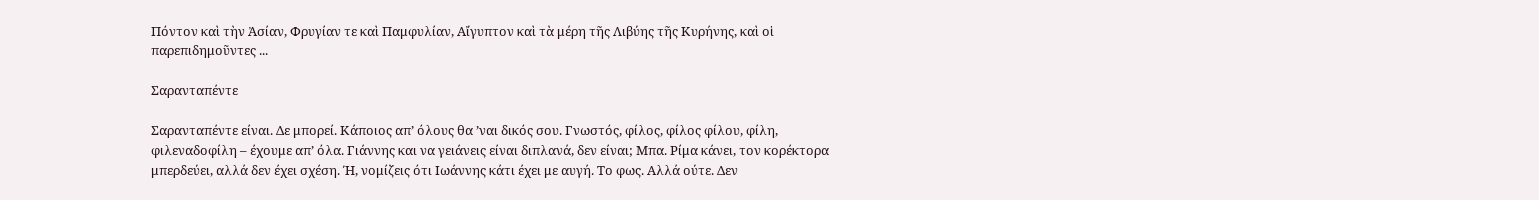Πόντον καὶ τὴν Ἀσίαν, Φρυγίαν τε καὶ Παμφυλίαν, Αἴγυπτον καὶ τὰ μέρη τῆς Λιβύης τῆς Κυρήνης, καὶ οἱ παρεπιδημοῦντες ...

Σαρανταπέντε

Σαρανταπέντε είναι. Δε μπορεί. Κάποιος απ’ όλους θα ’ναι δικός σου. Γνωστός, φίλος, φίλος φίλου, φίλη, φιλεναδοφίλη – έχουμε απ’ όλα. Γιάννης και να γειάνεις είναι διπλανά, δεν είναι; Μπα. Ρίμα κάνει, τον κορέκτορα μπερδεύει, αλλά δεν έχει σχέση. Ή, νομίζεις ότι Ιωάννης κάτι έχει με αυγή. Το φως. Αλλά ούτε. Δεν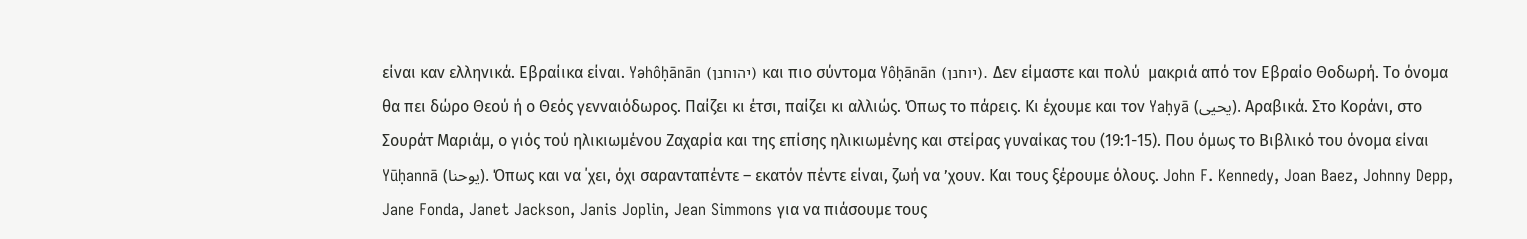είναι καν ελληνικά. Εβραίικα είναι. Yəhôḥānān (יהוחנן) και πιο σύντομα Yôḥānān (יוחנן). Δεν είμαστε και πολύ  μακριά από τον Εβραίο Θοδωρή. Το όνομα θα πει δώρο Θεού ή ο Θεός γενναιόδωρος. Παίζει κι έτσι, παίζει κι αλλιώς. Όπως το πάρεις. Κι έχουμε και τον Yaḥyā (يحيى). Αραβικά. Στο Κοράνι, στο Σουράτ Μαριάμ, ο γιός τού ηλικιωμένου Ζαχαρία και της επίσης ηλικιωμένης και στείρας γυναίκας του (19:1-15). Που όμως το Βιβλικό του όνομα είναι Yūḥannā (يوحنا). Όπως και να ΄χει, όχι σαρανταπέντε – εκατόν πέντε είναι, ζωή να ’χουν. Και τους ξέρουμε όλους. John F. Kennedy, Joan Baez, Johnny Depp, Jane Fonda, Janet Jackson, Janis Joplin, Jean Simmons για να πιάσουμε τους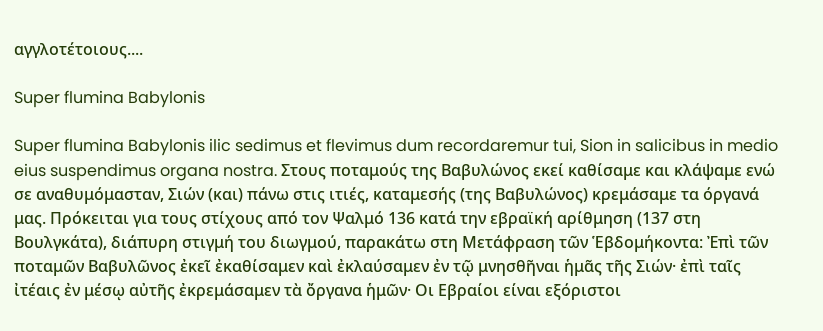αγγλοτέτοιους....

Super flumina Babylonis

Super flumina Babylonis ilic sedimus et flevimus dum recordaremur tui, Sion in salicibus in medio eius suspendimus organa nostra. Στους ποταμούς της Βαβυλώνος εκεί καθίσαμε και κλάψαμε ενώ σε αναθυμόμασταν, Σιών (και) πάνω στις ιτιές, καταμεσής (της Βαβυλώνος) κρεμάσαμε τα όργανά μας. Πρόκειται για τους στίχους από τον Ψαλμό 136 κατά την εβραϊκή αρίθμηση (137 στη Βουλγκάτα), διάπυρη στιγμή του διωγμού, παρακάτω στη Μετάφραση τῶν Ἑβδομήκοντα: Ἐπὶ τῶν ποταμῶν Βαβυλῶνος ἐκεῖ ἐκαθίσαμεν καὶ ἐκλαύσαμεν ἐν τῷ μνησθῆναι ἡμᾶς τῆς Σιών· ἐπὶ ταῖς ἰτέαις ἐν μέσῳ αὐτῆς ἐκρεμάσαμεν τὰ ὄργανα ἡμῶν· Οι Εβραίοι είναι εξόριστοι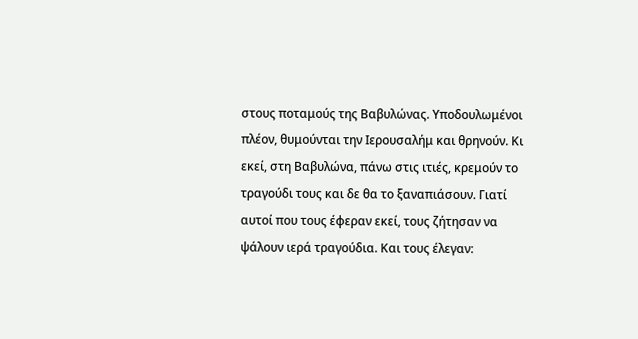στους ποταμούς της Βαβυλώνας. Υποδουλωμένοι πλέον, θυμούνται την Ιερουσαλήμ και θρηνούν. Κι εκεί, στη Βαβυλώνα, πάνω στις ιτιές, κρεμούν το τραγούδι τους και δε θα το ξαναπιάσουν. Γιατί αυτοί που τους έφεραν εκεί, τους ζήτησαν να ψάλουν ιερά τραγούδια. Και τους έλεγαν: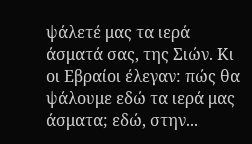ψάλετέ μας τα ιερά άσματά σας, της Σιών. Κι οι Εβραίοι έλεγαν: πώς θα ψάλουμε εδώ τα ιερά μας άσματα; εδώ, στην...